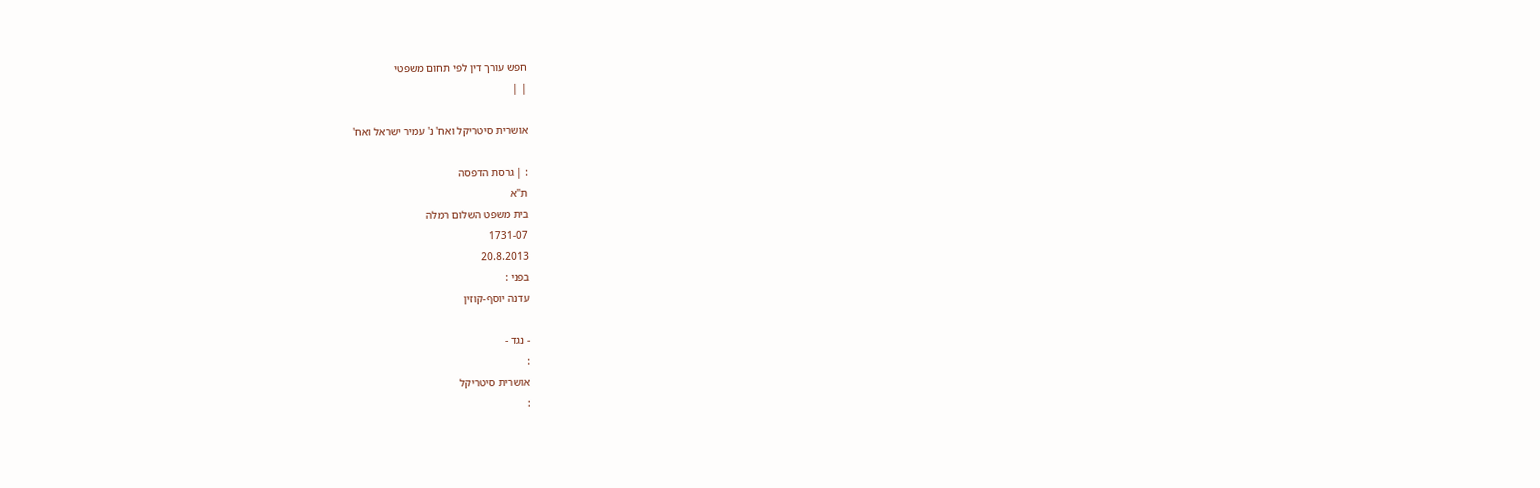חפש עורך דין לפי תחום משפטי
| |

אושרית סיטריקל ואח' נ' עמיר ישראל ואח'

: | גרסת הדפסה
ת"א
בית משפט השלום רמלה
1731-07
20.8.2013
בפני :
עדנה יוסף-קוזין

- נגד -
:
אושרית סיטריקל
: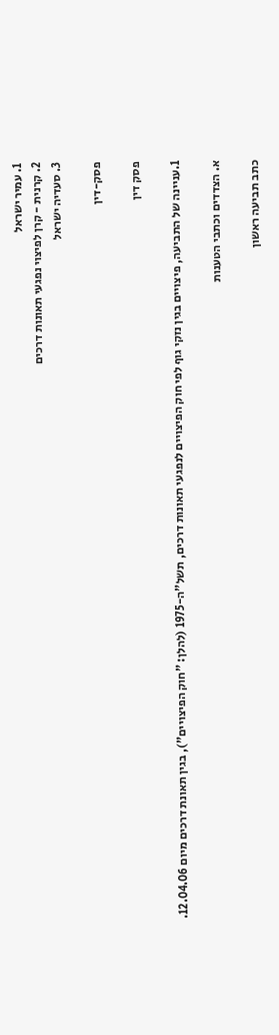1. עמיר ישראל
2. קרנית - קרן לפיצוי נפגעי תאונות דרכים
3. סעדיה ישראל

פסק-דין

פסק דין

1.עניינה של התביעה, פיצויים בגין נזקי גוף לפי חוק הפיצויים לנפגעי תאונות דרכים, תשל"ה-1975 (להלן: "חוק הפיצויים"), בגין תאונת דרכים מיום 12.04.06.

א. הצדדים וכתבי הטענות

כתב תביעה ראשון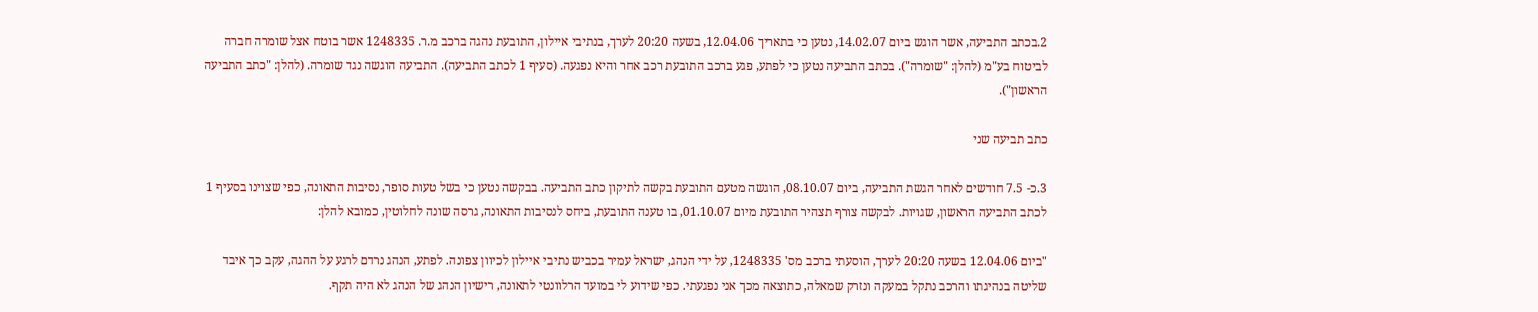2.בכתב התביעה, אשר הוגש ביום 14.02.07, נטען כי בתאריך 12.04.06, בשעה 20:20 לערך, בנתיבי איילון, התובעת נהגה ברכב מ.ר. 1248335 אשר בוטח אצל שומרה חברה לביטוח בע"מ (להלן: "שומרה"). בכתב התביעה נטען כי לפתע, פגע ברכב התובעת רכב אחר והיא נפגעה. (סעיף 1 לכתב התביעה). התביעה הוגשה נגד שומרה. (להלן: "כתב התביעה הראשון").

כתב תביעה שני

3.כ- 7.5 חודשים לאחר הגשת התביעה, ביום 08.10.07, הוגשה מטעם התובעת בקשה לתיקון כתב התביעה. בבקשה נטען כי בשל טעות סופר, נסיבות התאונה, כפי שצוינו בסעיף 1 לכתב התביעה הראשון, שגויות. לבקשה צורף תצהיר התובעת מיום 01.10.07, בו טענה התובעת, ביחס לנסיבות התאונה, גרסה שונה לחלוטין, כמובא להלן:

"ביום 12.04.06 בשעה 20:20 לערך, הוסעתי ברכב מס' 1248335, על ידי הנהג, ישראל עמיר בכביש נתיבי איילון לכיוון צפונה. לפתע, הנהג נרדם לרגע על ההגה, עקב כך איבד שליטה בנהיגתו והרכב נתקל במעקה ונזרק שמאלה, כתוצאה מכך אני נפגעתי. כפי שידוע לי במועד הרלוונטי לתאונה, רישיון הנהג של הנהג לא היה תקף.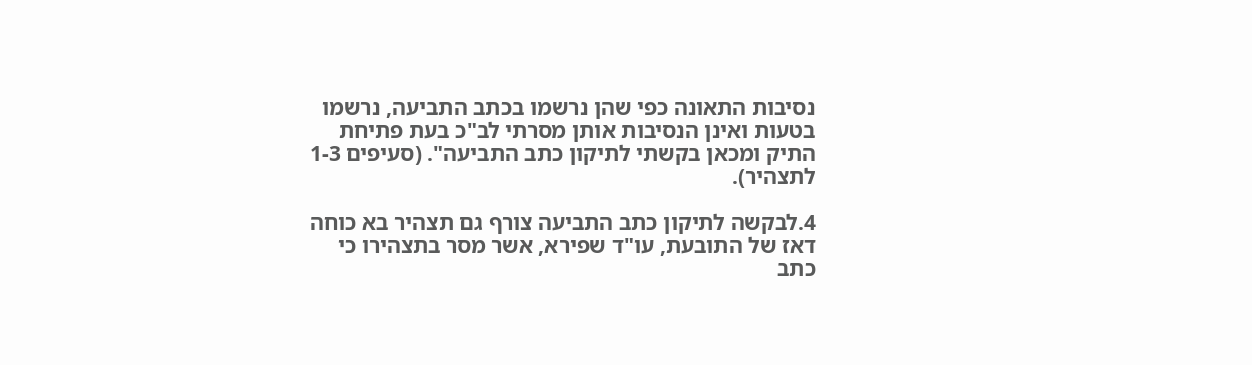נסיבות התאונה כפי שהן נרשמו בכתב התביעה, נרשמו בטעות ואינן הנסיבות אותן מסרתי לב"כ בעת פתיחת התיק ומכאן בקשתי לתיקון כתב התביעה". (סעיפים 1-3 לתצהיר).

4.לבקשה לתיקון כתב התביעה צורף גם תצהיר בא כוחה דאז של התובעת, עו"ד שפירא, אשר מסר בתצהירו כי כתב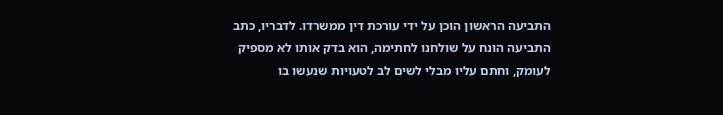התביעה הראשון הוכן על ידי עורכת דין ממשרדו. לדבריו, כתב התביעה הונח על שולחנו לחתימה, הוא בדק אותו לא מספיק לעומק, וחתם עליו מבלי לשים לב לטעויות שנעשו בו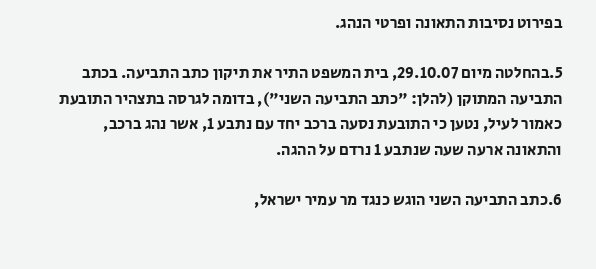בפירוט נסיבות התאונה ופרטי הנהג.

5.בהחלטה מיום 29.10.07, בית המשפט התיר את תיקון כתב התביעה. בכתב התביעה המתוקן (להלן: "כתב התביעה השני"), בדומה לגרסה בתצהיר התובעת כאמור לעיל, נטען כי התובעת נסעה ברכב יחד עם נתבע 1, אשר נהג ברכב, והתאונה ארעה שעה שנתבע 1 נרדם על ההגה.

6.כתב התביעה השני הוגש כנגד מר עמיר ישראל,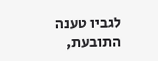לגביו טענה התובעת,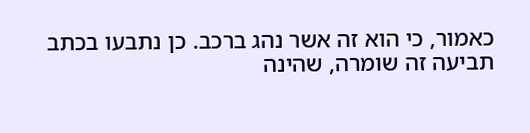כאמור, כי הוא זה אשר נהג ברכב. כן נתבעו בכתב תביעה זה שומרה, שהינה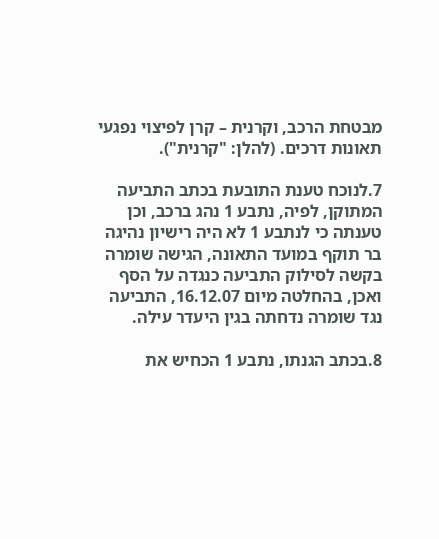מבטחת הרכב, וקרנית – קרן לפיצוי נפגעי תאונות דרכים. (להלן: "קרנית").

7.לנוכח טענת התובעת בכתב התביעה המתוקן, לפיה, נתבע 1 נהג ברכב, וכן טענתה כי לנתבע 1 לא היה רישיון נהיגה בר תוקף במועד התאונה, הגישה שומרה בקשה לסילוק התביעה כנגדה על הסף ואכן, בהחלטה מיום 16.12.07, התביעה נגד שומרה נדחתה בגין היעדר עילה.

8.בכתב הגנתו, נתבע 1 הכחיש את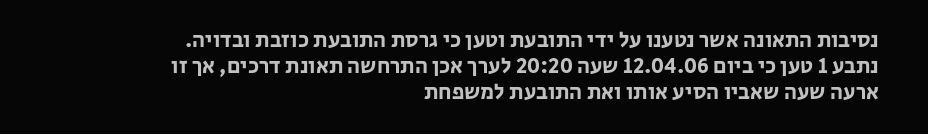נסיבות התאונה אשר נטענו על ידי התובעת וטען כי גרסת התובעת כוזבת ובדויה. נתבע 1 טען כי ביום 12.04.06 שעה 20:20 לערך אכן התרחשה תאונת דרכים, אך זו ארעה שעה שאביו הסיע אותו ואת התובעת למשפחת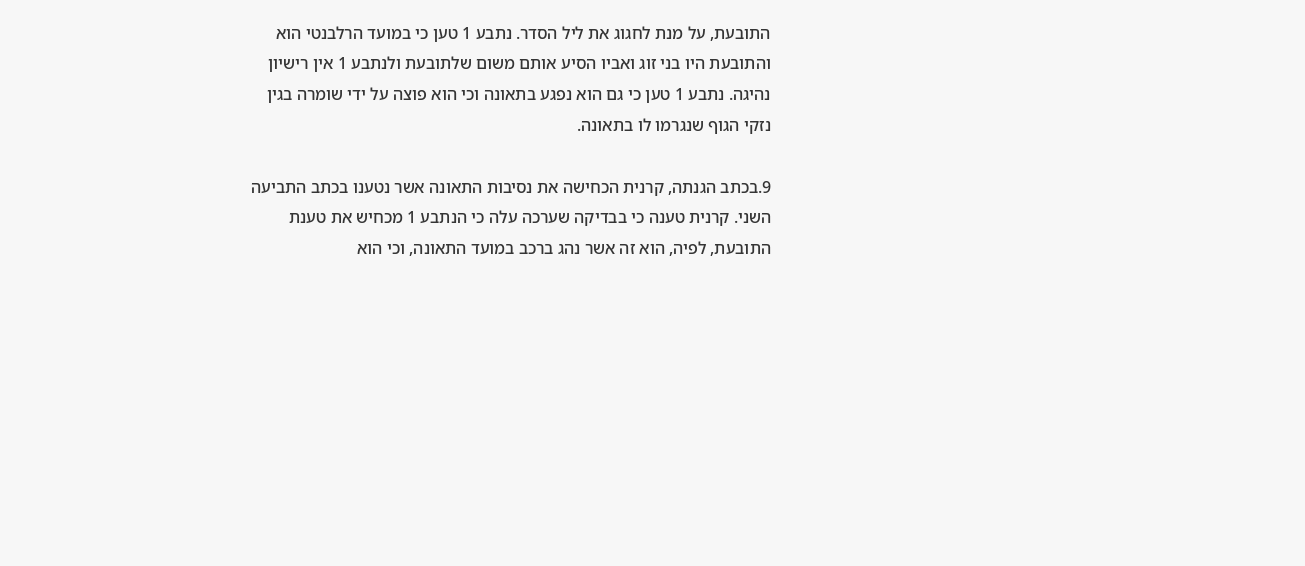התובעת, על מנת לחגוג את ליל הסדר. נתבע 1 טען כי במועד הרלבנטי הוא והתובעת היו בני זוג ואביו הסיע אותם משום שלתובעת ולנתבע 1 אין רישיון נהיגה. נתבע 1 טען כי גם הוא נפגע בתאונה וכי הוא פוצה על ידי שומרה בגין נזקי הגוף שנגרמו לו בתאונה.

9.בכתב הגנתה, קרנית הכחישה את נסיבות התאונה אשר נטענו בכתב התביעה השני. קרנית טענה כי בבדיקה שערכה עלה כי הנתבע 1 מכחיש את טענת התובעת, לפיה, הוא זה אשר נהג ברכב במועד התאונה, וכי הוא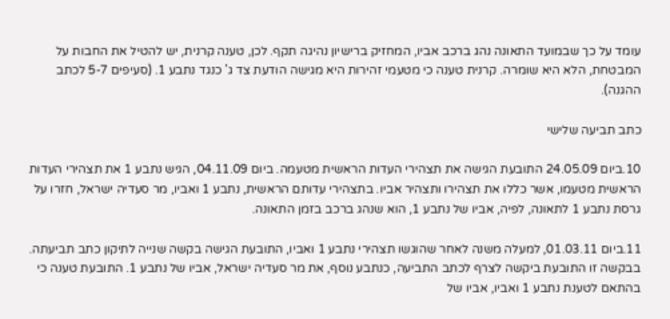עומד על כך שבמועד התאונה נהג ברכב אביו, המחזיק ברישיון נהיגה תקף. לכן, טענה קרנית, יש להטיל את החבות על המבטחת, הלא היא שומרה. קרנית טענה כי מטעמי זהירות היא מגישה הודעת צד ג' כנגד נתבע 1. (סעיפים 5-7 לכתב ההגנה).

כתב תביעה שלישי

10.ביום 24.05.09 התובעת הגישה את תצהירי העדות הראשית מטעמה. ביום 04.11.09, הגיש נתבע 1 את תצהירי העדות הראשית מטעמו, אשר כללו את תצהירו ותצהיר אביו. בתצהירי עדותם הראשית, נתבע 1 ואביו, מר סעדיה ישראל, חזרו על גרסת נתבע 1 לתאונה, לפיה, אביו של נתבע 1, הוא שנהג ברכב בזמן התאונה.

11.ביום 01.03.11, למעלה משנה לאחר שהוגשו תצהירי נתבע 1 ואביו, התובעת הגישה בקשה שנייה לתיקון כתב תביעתה. בבקשה זו התובעת ביקשה לצרף לכתב התביעה, כנתבע נוסף, את מר סעדיה ישראל, אביו של נתבע 1. התובעת טענה כי בהתאם לטענת נתבע 1 ואביו, אביו של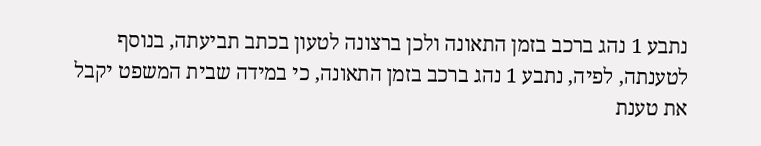נתבע 1 נהג ברכב בזמן התאונה ולכן ברצונה לטעון בכתב תביעתה, בנוסף לטענתה, לפיה, נתבע 1 נהג ברכב בזמן התאונה, כי במידה שבית המשפט יקבל את טענת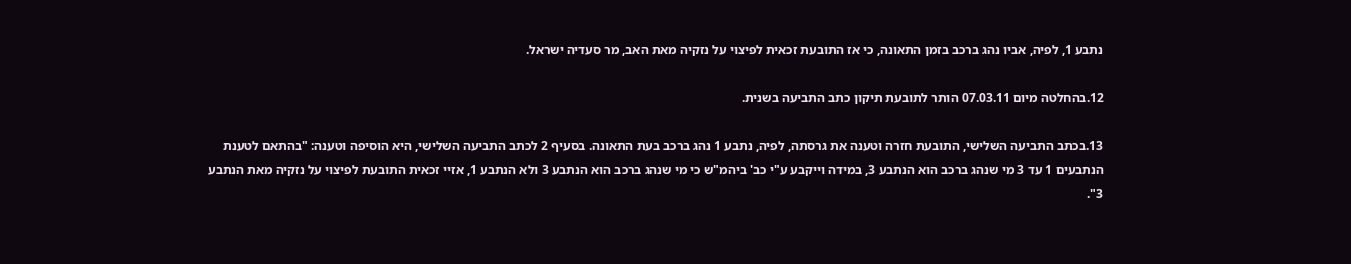נתבע 1, לפיה, אביו נהג ברכב בזמן התאונה, כי אז התובעת זכאית לפיצוי על נזקיה מאת האב, מר סעדיה ישראל.

12.בהחלטה מיום 07.03.11 הותר לתובעת תיקון כתב התביעה בשנית.

13.בכתב התביעה השלישי, התובעת חזרה וטענה את גרסתה, לפיה, נתבע 1 נהג ברכב בעת התאונה. בסעיף 2 לכתב התביעה השלישי, היא הוסיפה וטענה: "בהתאם לטענת הנתבעים 1 עד 3 מי שנהג ברכב הוא הנתבע 3, במידה וייקבע ע"י כב' ביהמ"ש כי מי שנהג ברכב הוא הנתבע 3 ולא הנתבע 1, אזיי זכאית התובעת לפיצוי על נזקיה מאת הנתבע 3".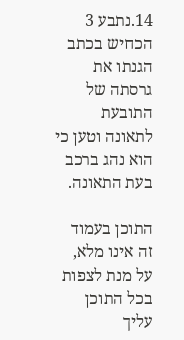14.נתבע 3 הכחיש בכתב הגנתו את גרסתה של התובעת לתאונה וטען כי הוא נהג ברכב בעת התאונה.

התוכן בעמוד זה אינו מלא, על מנת לצפות בכל התוכן עליך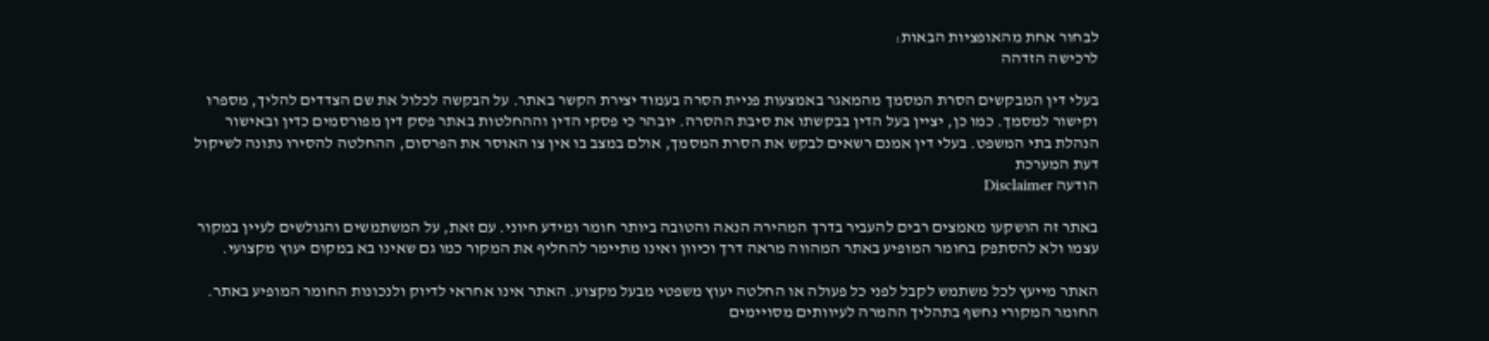לבחור אחת מהאופציות הבאות:
לרכישה הזדהה

בעלי דין המבקשים הסרת המסמך מהמאגר באמצעות פניית הסרה בעמוד יצירת הקשר באתר. על הבקשה לכלול את שם הצדדים להליך, מספרו וקישור למסמך. כמו כן, יציין בעל הדין בבקשתו את סיבת ההסרה. יובהר כי פסקי הדין וההחלטות באתר פסק דין מפורסמים כדין ובאישור הנהלת בתי המשפט. בעלי דין אמנם רשאים לבקש את הסרת המסמך, אולם במצב בו אין צו האוסר את הפרסום, ההחלטה להסירו נתונה לשיקול דעת המערכת
הודעה Disclaimer

באתר זה הושקעו מאמצים רבים להעביר בדרך המהירה הנאה והטובה ביותר חומר ומידע חיוני. עם זאת, על המשתמשים והגולשים לעיין במקור עצמו ולא להסתפק בחומר המופיע באתר המהווה מראה דרך וכיוון ואינו מתיימר להחליף את המקור כמו גם שאינו בא במקום יעוץ מקצועי.

האתר מייעץ לכל משתמש לקבל לפני כל פעולה או החלטה יעוץ משפטי מבעל מקצוע. האתר אינו אחראי לדיוק ולנכונות החומר המופיע באתר. החומר המקורי נחשף בתהליך ההמרה לעיוותים מסויימים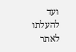ועד להעלתו לאתר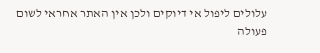עלולים ליפול אי דיוקים ולכן אין האתר אחראי לשום פעולה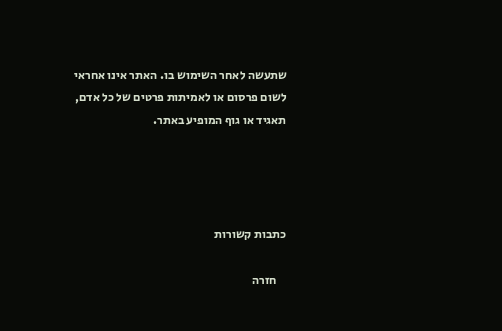שתעשה לאחר השימוש בו. האתר אינו אחראי לשום פרסום או לאמיתות פרטים של כל אדם, תאגיד או גוף המופיע באתר.




כתבות קשורות

    חזרה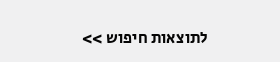לתוצאות חיפוש >>